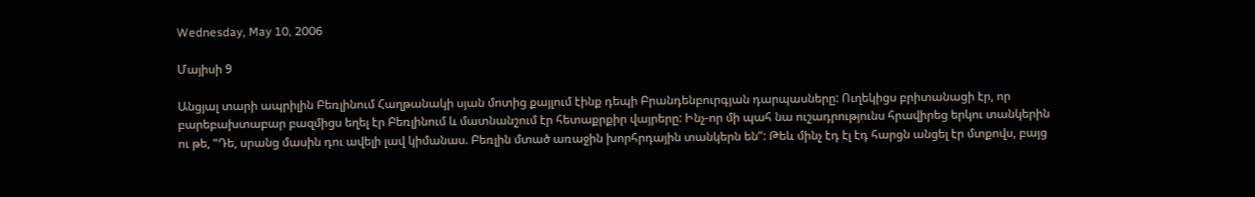Wednesday, May 10, 2006

Մայիսի 9

Անցյալ տարի ապրիլին Բեռլինում Հաղթանակի սյան մոտից քայլում էինք դեպի Բրանդենբուրգյան դարպասները: Ուղեկիցս բրիտանացի էր, որ բարեբախտաբար բազմիցս եղել էր Բեռլինում և մատնանշում էր հետաքրքիր վայրերը: Ինչ-որ մի պահ նա ուշադրությունս հրավիրեց երկու տանկերին ու թե, “Դե, սրանց մասին դու ավելի լավ կիմանաս. Բեռլին մտած առաջին խորհրդային տանկերն են”: Թեև մինչ էդ էլ էդ հարցն անցել էր մտքովս, բայց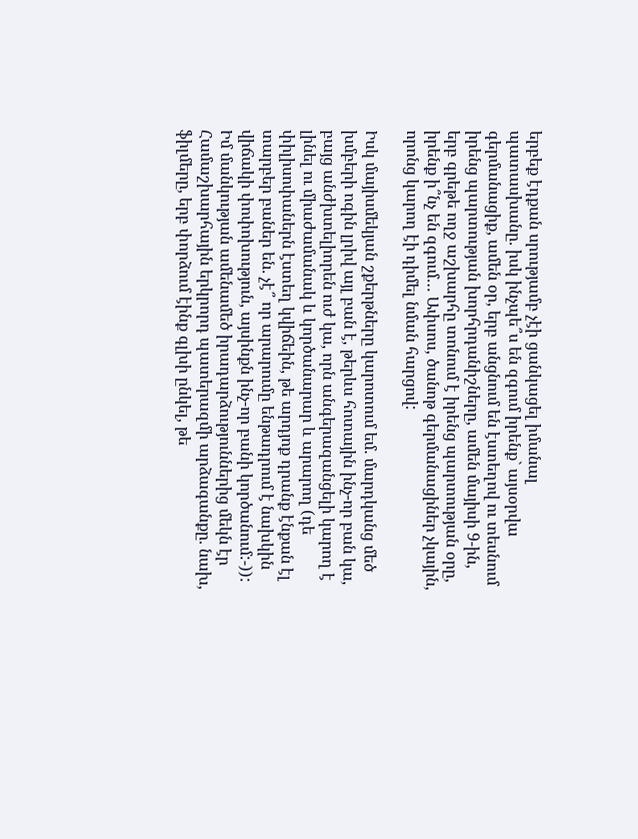երբեք էդքան սրությամբ չէի ցանկացել իմանալ պատասխանը. իսկ ինչպե՞ս են զգում իրենք` այսօրվա գերմանացիք, ամեն օր, երբ անցնում են էստեղով ու տեսնում իրենց պարտության խորհրդանիշները, ամեն մայիսի 9-ին, երբ գրեթե ողջ աշխարհը տոնում է իրենց պարտության օրը, իրենք ի՞նչ են զգում… Ափսոս, ծանոթ գերմանացիներ չկային, որոնց կարող էի դիմել նման հարցով:

Իսկ մայիսմեկյան շքերթները կարոտում եմ. մարդկանց մեծ խմբերի ոգին լրիվ այլ բան է, թերևս հոտային ինչ-որ բան կա, բայց անժխտելիորեն ուժ կա, որն անգերազանցելի կարող է լինել ու միաժամանակ և կործանարար և արարող (դե փիլիսոփաներն էստեղ կվիճեին, թե արդյոք դրանք էնքան էլ տարբեր բաներ են. չէ՞ որ արարումը ենթադրում է նախկին վիճակի փոփոխություն, այսինքն ինչ-որ բանի կործանում:-)): Իմ մանկության ամենամեծ իրադարձություններից մեկն էր Համաշխարհային երկրորդ պատերազմի արձագանքը. նախ, ֆիլմերը, երբ փորձում էինք գլխի ընկել, թե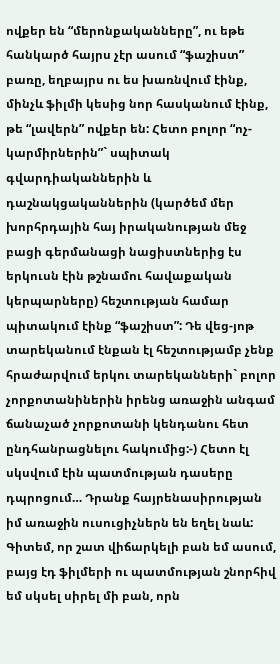ովքեր են “մերոնքականները”, ու եթե հանկարծ հայրս չէր ասում “ֆաշիստ” բառը, եղբայրս ու ես խառնվում էինք, մինչև ֆիլմի կեսից նոր հասկանում էինք, թե “լավերն” ովքեր են: Հետո բոլոր “ոչ-կարմիրներին”` սպիտակ գվարդիականներին և դաշնակցականներին (կարծեմ մեր խորհրդային հայ իրականության մեջ բացի գերմանացի նացիստներից էս երկուսն էին թշնամու հավաքական կերպարները) հեշտության համար պիտակում էինք “ֆաշիստ”: Դե վեց-յոթ տարեկանում էնքան էլ հեշտությամբ չենք հրաժարվում երկու տարեկանների` բոլոր չորքոտանիներին իրենց առաջին անգամ ճանաչած չորքոտանի կենդանու հետ ընդհանրացնելու հակումից:-) Հետո էլ սկսվում էին պատմության դասերը դպրոցում… Դրանք հայրենասիրության իմ առաջին ուսուցիչներն են եղել նաև: Գիտեմ, որ շատ վիճարկելի բան եմ ասում, բայց էդ ֆիլմերի ու պատմության շնորհիվ եմ սկսել սիրել մի բան, որն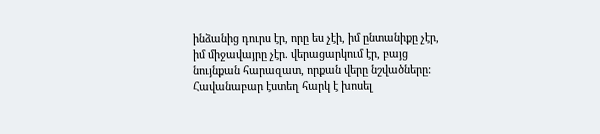ինձանից դուրս էր, որը ես չէի, իմ ընտանիքը չէր, իմ միջավայրը չէր. վերացարկում էր, բայց նույնքան հարազատ, որքան վերը նշվածները: Հավանաբար էստեղ հարկ է խոսել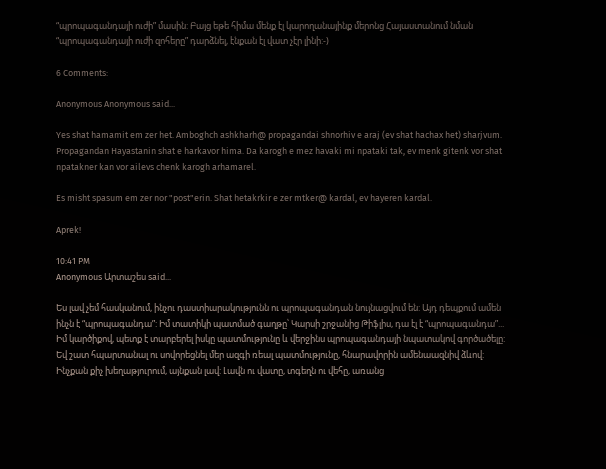“պրոպագանդայի ուժի” մասին: Բայց եթե հիմա մենք էլ կարողանայինք մերոնց Հայաստանում նման “պրոպագանդայի ուժի զոհերը” դարձնել, էնքան էլ վատ չէր լինի:-)

6 Comments:

Anonymous Anonymous said...

Yes shat hamamit em zer het. Amboghch ashkharh@ propagandai shnorhiv e araj (ev shat hachax het) sharjvum. Propagandan Hayastanin shat e harkavor hima. Da karogh e mez havaki mi npataki tak, ev menk gitenk vor shat npatakner kan vor ailevs chenk karogh arhamarel.

Es misht spasum em zer nor "post"erin. Shat hetakrkir e zer mtker@ kardal, ev hayeren kardal.

Aprek!

10:41 PM
Anonymous Արտաշես said...

Ես լավ չեմ հասկանում, ինչու դաստիարակությունն ու պրոպագանդան նույնացվում են: Այդ դեպքում ամեն ինչն է “պրոպագանդա”: Իմ տատիկի պատմած գաղթը՝ Կարսի շրջանից Թիֆլիս, դա էլ է “պրոպագանդա”...
Իմ կարծիքով, պետք է տարբերել իսկը պատմությունը և վերջինս պրոպագանդայի նպատակով գործածելը: Եվ շատ հպարտանալ ու սովորեցնել մեր ազգի ռեալ պատմությունը, հնարավորին ամենաազնիվ ձևով: Ինչքան քիչ խեղաթյուրում, այնքան լավ: Լավն ու վատը, տգեղն ու վեհը, առանց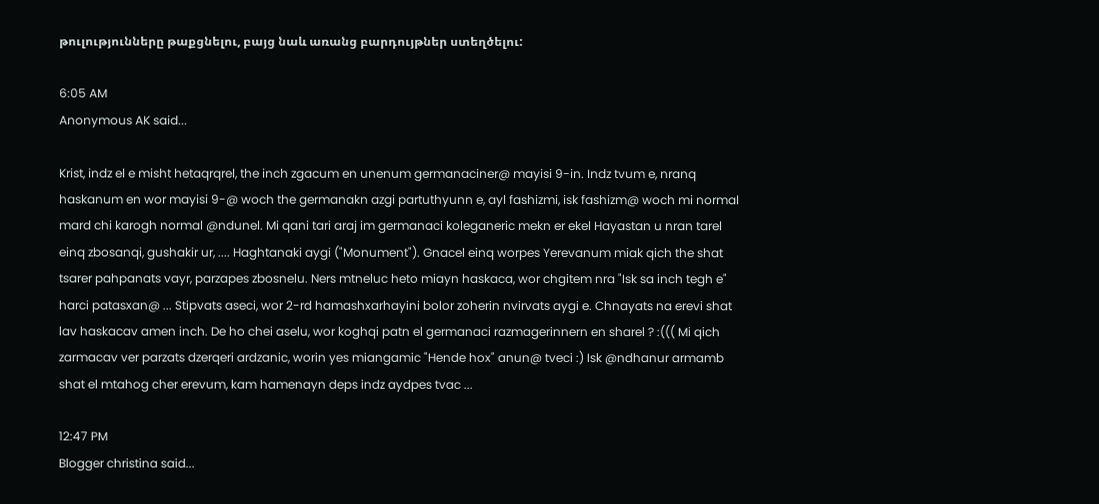թուլությունները թաքցնելու, բայց նաև առանց բարդույթներ ստեղծելու:

6:05 AM
Anonymous AK said...

Krist, indz el e misht hetaqrqrel, the inch zgacum en unenum germanaciner@ mayisi 9-in. Indz tvum e, nranq haskanum en wor mayisi 9-@ woch the germanakn azgi partuthyunn e, ayl fashizmi, isk fashizm@ woch mi normal mard chi karogh normal @ndunel. Mi qani tari araj im germanaci koleganeric mekn er ekel Hayastan u nran tarel einq zbosanqi, gushakir ur, .... Haghtanaki aygi ("Monument"). Gnacel einq worpes Yerevanum miak qich the shat tsarer pahpanats vayr, parzapes zbosnelu. Ners mtneluc heto miayn haskaca, wor chgitem nra "Isk sa inch tegh e" harci patasxan@ ... Stipvats aseci, wor 2-rd hamashxarhayini bolor zoherin nvirvats aygi e. Chnayats na erevi shat lav haskacav amen inch. De ho chei aselu, wor koghqi patn el germanaci razmagerinnern en sharel ? :((( Mi qich zarmacav ver parzats dzerqeri ardzanic, worin yes miangamic "Hende hox" anun@ tveci :) Isk @ndhanur armamb shat el mtahog cher erevum, kam hamenayn deps indz aydpes tvac ...

12:47 PM
Blogger christina said...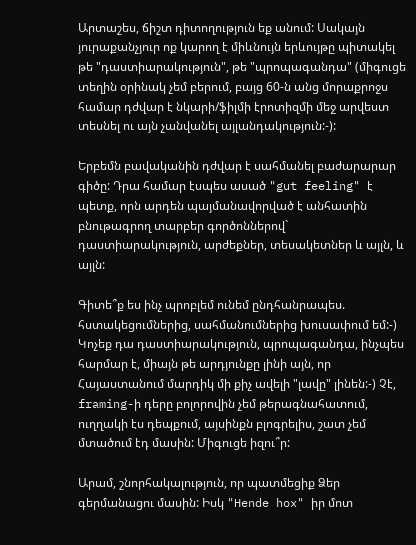Արտաշես, ճիշտ դիտողություն եք անում: Սակայն յուրաքանչյուր ոք կարող է միևնույն երևույթը պիտակել թե "դաստիարակություն", թե "պրոպագանդա" (միգուցե տեղին օրինակ չեմ բերում, բայց 60-ն անց մորաքրոջս համար դժվար է նկարի/ֆիլմի էրոտիզմի մեջ արվեստ տեսնել ու այն չանվանել այլանդակություն:-):

Երբեմն բավականին դժվար է սահմանել բաժարարար գիծը: Դրա համար էսպես ասած "gut feeling" է պետք, որն արդեն պայմանավորված է անհատին բնութագրող տարբեր գործոններով` դաստիարակություն, արժեքներ, տեսակետներ և այլն, և այլն:

Գիտե՞ք ես ինչ պրոբլեմ ունեմ ընդհանրապես. հստակեցումներից, սահմանումներից խուսափում եմ:-) Կոչեք դա դաստիարակություն, պրոպագանդա, ինչպես հարմար է, միայն թե արդյունքը լինի այն, որ Հայաստանում մարդիկ մի քիչ ավելի "լավը" լինեն:-) Չէ, framing-ի դերը բոլորովին չեմ թերագնահատում, ուղղակի էս դեպքում, այսինքն բլոգրելիս, շատ չեմ մտածում էդ մասին: Միգուցե իզու՞ր:

Արամ, շնորհակալություն, որ պատմեցիք Ձեր գերմանացու մասին: Իսկ "Hende hox" իր մոտ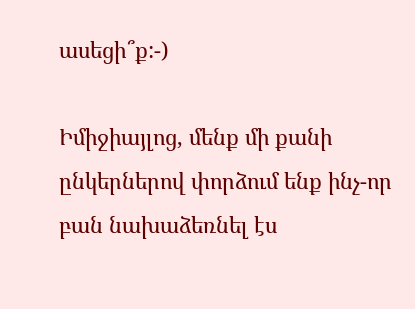ասեցի՞ք:-)

Իմիջիայլոց, մենք մի քանի ընկերներով փորձում ենք ինչ-որ բան նախաձեռնել էս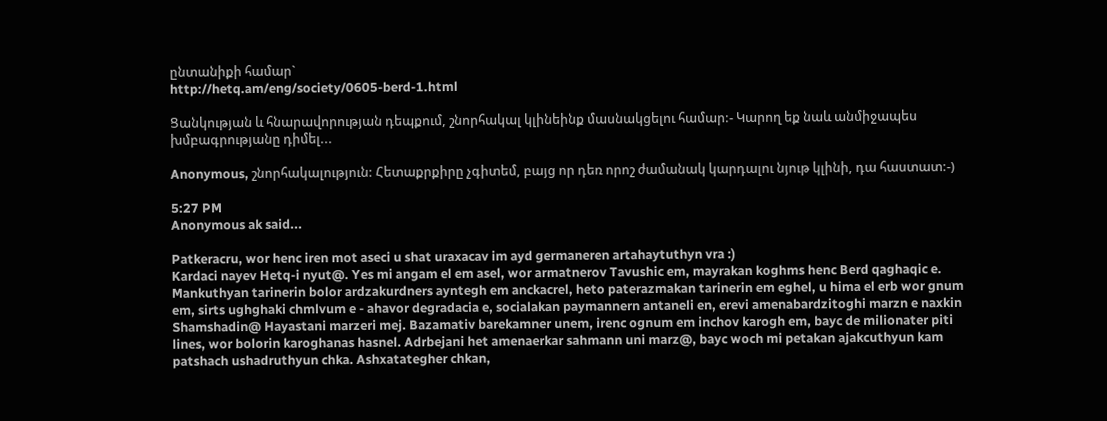ընտանիքի համար`
http://hetq.am/eng/society/0605-berd-1.html

Ցանկության և հնարավորության դեպքում, շնորհակալ կլինեինք մասնակցելու համար:- Կարող եք նաև անմիջապես խմբագրությանը դիմել...

Anonymous, շնորհակալություն: Հետաքրքիրը չգիտեմ, բայց որ դեռ որոշ ժամանակ կարդալու նյութ կլինի, դա հաստատ:-)

5:27 PM
Anonymous ak said...

Patkeracru, wor henc iren mot aseci u shat uraxacav im ayd germaneren artahaytuthyn vra :)
Kardaci nayev Hetq-i nyut@. Yes mi angam el em asel, wor armatnerov Tavushic em, mayrakan koghms henc Berd qaghaqic e. Mankuthyan tarinerin bolor ardzakurdners ayntegh em anckacrel, heto paterazmakan tarinerin em eghel, u hima el erb wor gnum em, sirts ughghaki chmlvum e - ahavor degradacia e, socialakan paymannern antaneli en, erevi amenabardzitoghi marzn e naxkin Shamshadin@ Hayastani marzeri mej. Bazamativ barekamner unem, irenc ognum em inchov karogh em, bayc de milionater piti lines, wor bolorin karoghanas hasnel. Adrbejani het amenaerkar sahmann uni marz@, bayc woch mi petakan ajakcuthyun kam patshach ushadruthyun chka. Ashxatategher chkan,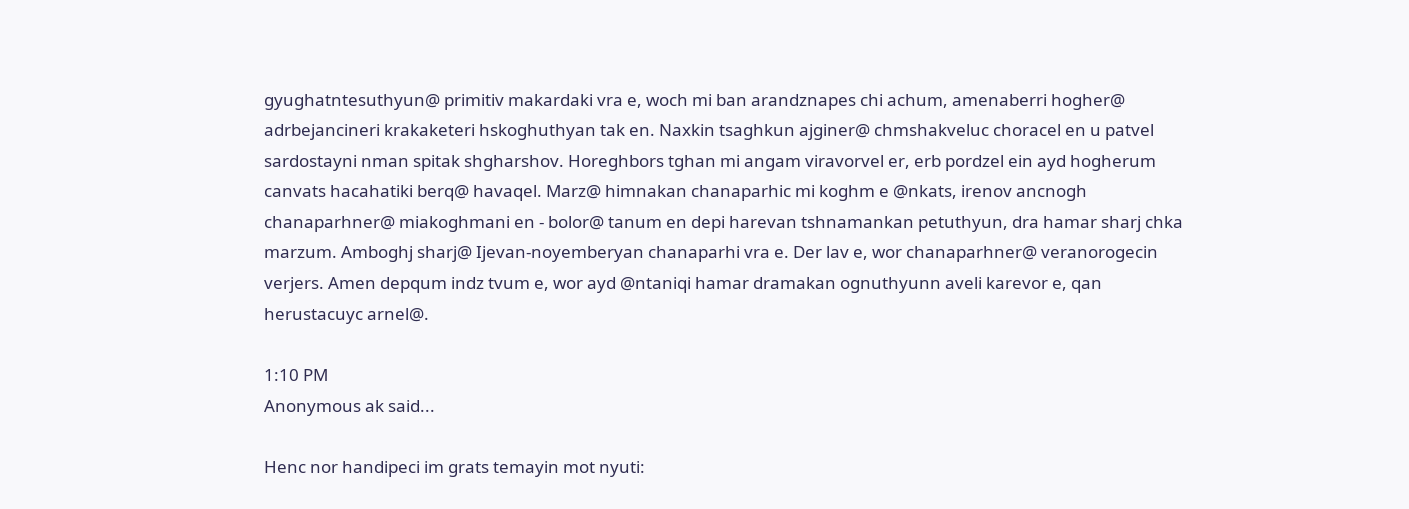gyughatntesuthyun@ primitiv makardaki vra e, woch mi ban arandznapes chi achum, amenaberri hogher@ adrbejancineri krakaketeri hskoghuthyan tak en. Naxkin tsaghkun ajginer@ chmshakveluc choracel en u patvel sardostayni nman spitak shgharshov. Horeghbors tghan mi angam viravorvel er, erb pordzel ein ayd hogherum canvats hacahatiki berq@ havaqel. Marz@ himnakan chanaparhic mi koghm e @nkats, irenov ancnogh chanaparhner@ miakoghmani en - bolor@ tanum en depi harevan tshnamankan petuthyun, dra hamar sharj chka marzum. Amboghj sharj@ Ijevan-noyemberyan chanaparhi vra e. Der lav e, wor chanaparhner@ veranorogecin verjers. Amen depqum indz tvum e, wor ayd @ntaniqi hamar dramakan ognuthyunn aveli karevor e, qan herustacuyc arnel@.

1:10 PM
Anonymous ak said...

Henc nor handipeci im grats temayin mot nyuti: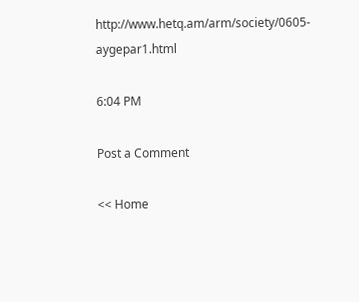http://www.hetq.am/arm/society/0605-aygepar1.html

6:04 PM

Post a Comment

<< Home